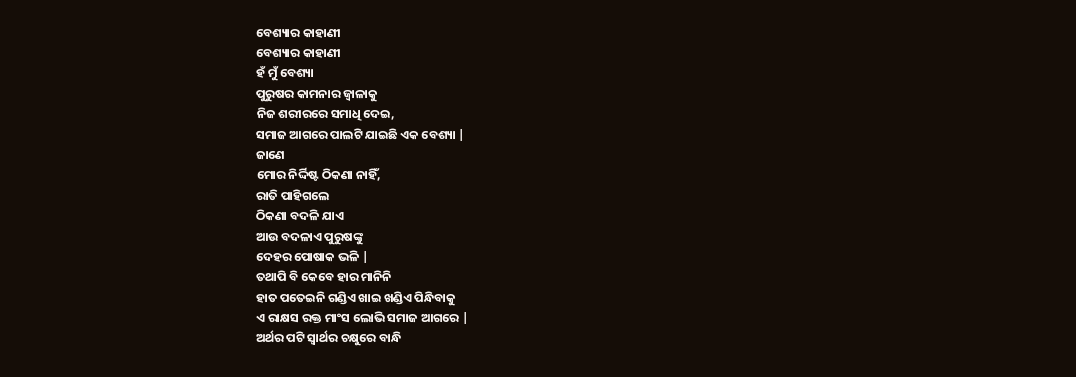ବେଶ୍ୟାର କାହାଣୀ
ବେଶ୍ୟାର କାହାଣୀ
ହଁ ମୁଁ ବେଶ୍ୟା
ପୁରୁଷର କାମନାର ଜ୍ୱାଳାକୁ
ନିଜ ଶରୀରରେ ସମାଧି ଦେଇ,
ସମାଜ ଆଗରେ ପାଲଟି ଯାଇଛି ଏକ ବେଶ୍ୟା |
ଜାଣେ
ମୋର ନିର୍ଦ୍ଦିଷ୍ଟ ଠିକଣା ନାହିଁ,
ରାତି ପାହିଗଲେ
ଠିକଣା ବଦଳି ଯାଏ
ଆଉ ବଦଳାଏ ପୁରୁଷଙ୍କୁ
ଦେହର ପୋଷାକ ଭଳି |
ତଥାପି ବି କେବେ ହାର ମାନିନି
ହାତ ପତେଇନି ଗଣ୍ଡିଏ ଖାଇ ଖଣ୍ଡିଏ ପିନ୍ଧିବାକୁ
ଏ ରାକ୍ଷସ ରକ୍ତ ମାଂସ ଲୋଭି ସମାଜ ଆଗରେ |
ଅର୍ଥର ପଟି ସ୍ୱାର୍ଥର ଚକ୍ଷୁରେ ବାନ୍ଧି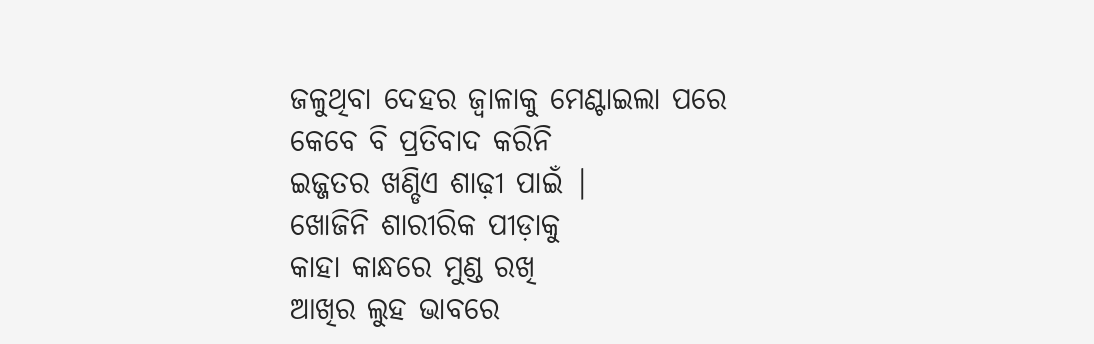ଜଳୁଥିବା ଦେହର ଜ୍ୱାଳାକୁ ମେଣ୍ଟାଇଲା ପରେ
କେବେ ବି ପ୍ରତିବାଦ କରିନି
ଇଜ୍ଜତର ଖଣ୍ଡିଏ ଶାଢ଼ୀ ପାଇଁ |
ଖୋଜିନି ଶାରୀରିକ ପୀଡ଼ାକୁ
କାହା କାନ୍ଧରେ ମୁଣ୍ଡ ରଖି
ଆଖିର ଲୁହ ଭାବରେ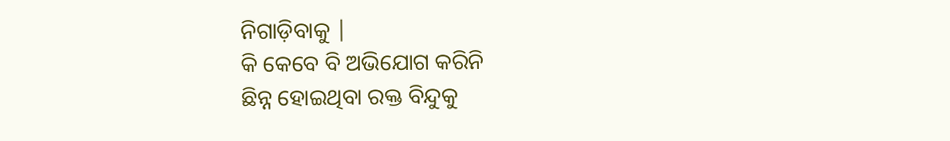ନିଗାଡ଼ିବାକୁ |
କି କେବେ ବି ଅଭିଯୋଗ କରିନି
ଛିନ୍ନ ହୋଇଥିବା ରକ୍ତ ବିନ୍ଦୁକୁ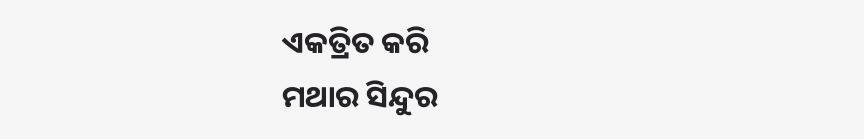ଏକତ୍ରିତ କରି
ମଥାର ସିନ୍ଦୁର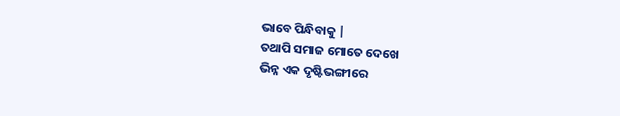ଭାବେ ପିନ୍ଧିବାକୁ |
ତଥାପି ସମାଜ ମୋତେ ଦେଖେ
ଭିନ୍ନ ଏକ ଦୃଷ୍ଟିଭଙ୍ଗୀରେ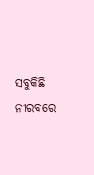ସବୁକିଛି ନୀରବରେ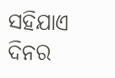ସହିଯାଏ
ଦିନର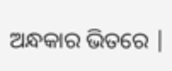ଅନ୍ଧକାର ଭିତରେ |